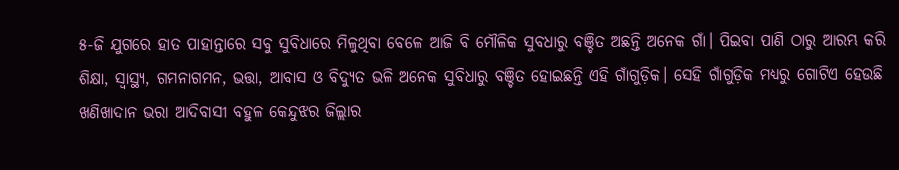୫-ଜି ଯୁଗରେ ହାତ ପାହାନ୍ତାରେ ସବୁ ସୁବିଧାରେ ମିଳୁଥିବା ବେଳେ ଆଜି ବି ମୌଳିକ ସୁବଧାରୁ ବଞ୍ଚିତ ଅଛନ୍ତି ଅନେକ ଗାଁ। ପିଇବା ପାଣି ଠାରୁ ଆରମ୍ଭ କରି ଶିକ୍ଷା, ସ୍ଵାସ୍ଥ୍ୟ, ଗମନାଗମନ, ଭତ୍ତା, ଆବାସ ଓ ବିଦ୍ୟୁତ ଭଳି ଅନେକ ସୁବିଧାରୁ ବଞ୍ଚିତ ହୋଇଛନ୍ତି ଏହି ଗାଁଗୁଡ଼ିକ। ସେହି ଗାଁଗୁଡ଼ିକ ମଧ୍ୟରୁ ଗୋଟିଏ ହେଉଛି ଖଣିଖାଦାନ ଭରା ଆଦିବାସୀ ବହୁଳ କେନ୍ଦୁଝର ଜିଲ୍ଲାର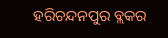ହରିଚନ୍ଦନପୁର ବ୍ଲକର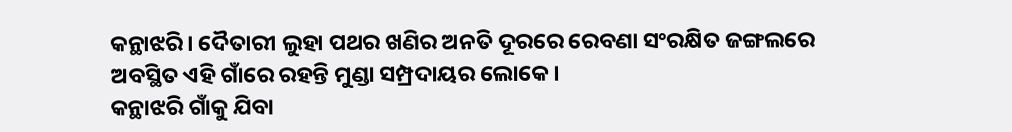କନ୍ଥାଝରି। ଦୈତାରୀ ଲୁହା ପଥର ଖଣିର ଅନତି ଦୂରରେ ରେବଣା ସଂରକ୍ଷିତ ଜଙ୍ଗଲରେ ଅବସ୍ଥିତ ଏହି ଗାଁରେ ରହନ୍ତି ମୁଣ୍ଡା ସମ୍ପ୍ରଦାୟର ଲୋକେ।
କନ୍ଥାଝରି ଗାଁକୁ ଯିବା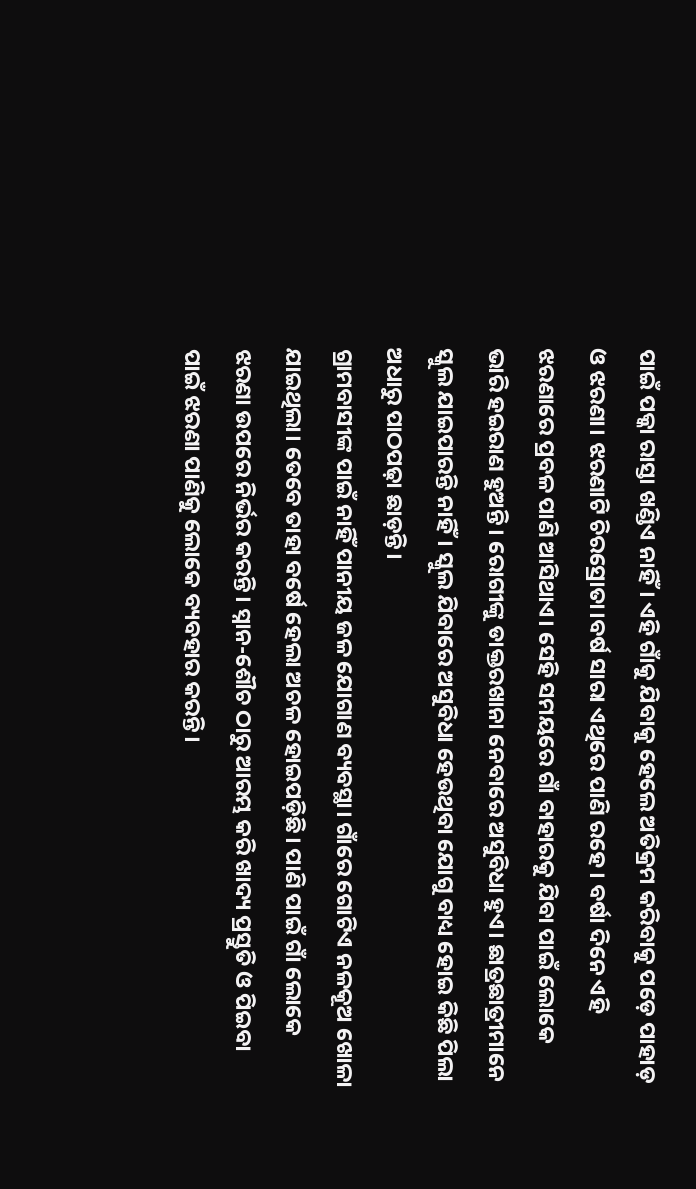ପାଇଁ ପକ୍କା ରାସ୍ତା ଖଣ୍ଡିଏ ନାହିଁ। ଏହି ଗାଁକୁ ଯିବାକୁ ହେଲେ ଅତିକ୍ରମ କରିବାକୁ ପଡ଼େ ପାହାଡ଼ ଓ ଝରଣା। ଝରଣାଟି ଚିରସ୍ରୋତା।ବର୍ଷ ସାରା ଏଥିରେ ପାଣି ରହେ। ବର୍ଷା ଦିନେ ଏହି ଝରଣାରେ ପ୍ରବଳ ପାଣି ଆସିଥାଏ। ସେହି ସମୟରେ ଗାଁ ବାହାରକୁ ଯିବା ପାଇଁ ଲୋକେ ଭାରି ହଇରାଣ ହୁଅନ୍ତି। ରୋଗୀଙ୍କୁ ଡାକ୍ତରଖାନା ନେବାରେ ଅସୁବିଧା ହୁଏ। ଛାତ୍ରଛାତ୍ରୀମାନେ ସ୍କୁଲ ଯାଇପାରନ୍ତି ନାହିଁ। ସ୍କୁଲ ଯିବାରେ ଅସୁବିଧା ହେଉଥିବା ଯୋଗୁ ବାଧ୍ୟ ହୋଇ କିଛି ପିଲା ଅଧାରୁ ପାଠପଢ଼ା ଛାଡ଼ନ୍ତି।
ଗ୍ରାମବାସୀଙ୍କ ପାଇଁ ନାହିଁ ପାନୀୟ ଜଳ ଯୋଗାଣ ବ୍ୟବସ୍ଥା। ଗାଁରେ ଗୋଟିଏ ନଳକୂଅ ଖୋଳା ଯାଇଥିଲା। ତେବେ ତାହା ବର୍ଷେ ହେଲା ଅଚଳ ହୋଇପଡ଼ିଛି। ପାଣି ପାଇଁ ଗାଁ ଲୋକେ ଝରଣା ଉପରେ ନିର୍ଭର କରନ୍ତି। ସ୍ନାନ-ଶୌଚ ଠାରୁ ଆରମ୍ଭ କରି ଖାଦ୍ୟ ପ୍ରସ୍ତୁତି ଓ ପିଇବା ପାଇଁ ଝରଣା ପାଣିକୁ ଲୋକେ ବ୍ୟବହାର କରନ୍ତି।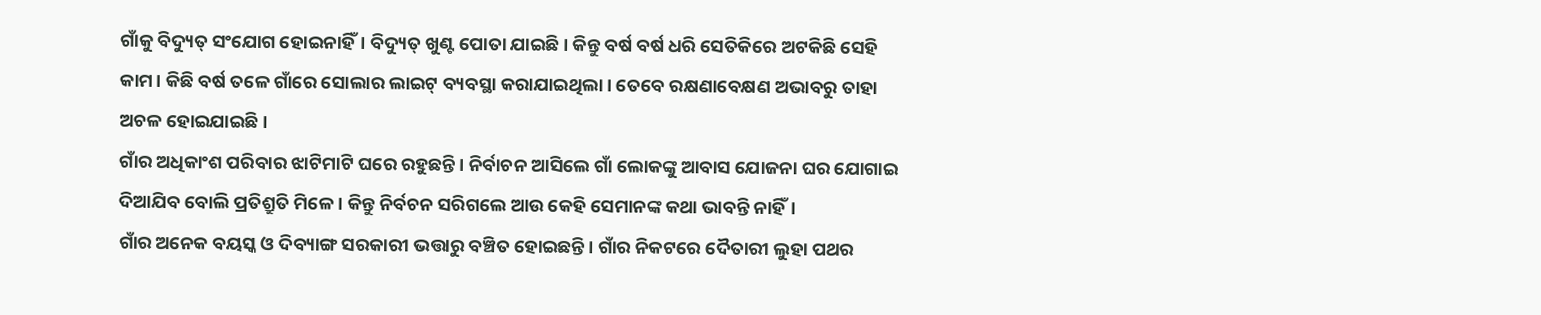ଗାଁକୁ ବିଦ୍ୟୁତ୍ ସଂଯୋଗ ହୋଇନାହିଁ। ବିଦ୍ୟୁତ୍ ଖୁଣ୍ଟ ପୋତା ଯାଇଛି। କିନ୍ତୁ ବର୍ଷ ବର୍ଷ ଧରି ସେତିକିରେ ଅଟକିଛି ସେହି କାମ। କିଛି ବର୍ଷ ତଳେ ଗାଁରେ ସୋଲାର ଲାଇଟ୍ ବ୍ୟବସ୍ଥା କରାଯାଇଥିଲା। ତେବେ ରକ୍ଷଣାବେକ୍ଷଣ ଅଭାବରୁ ତାହା ଅଚଳ ହୋଇଯାଇଛି।
ଗାଁର ଅଧିକାଂଶ ପରିବାର ଝାଟିମାଟି ଘରେ ରହୁଛନ୍ତି। ନିର୍ବାଚନ ଆସିଲେ ଗାଁ ଲୋକଙ୍କୁ ଆବାସ ଯୋଜନା ଘର ଯୋଗାଇ ଦିଆଯିବ ବୋଲି ପ୍ରତିଶ୍ରୁତି ମିଳେ। କିନ୍ତୁ ନିର୍ବଚନ ସରିଗଲେ ଆଉ କେହି ସେମାନଙ୍କ କଥା ଭାବନ୍ତି ନାହିଁ।
ଗାଁର ଅନେକ ବୟସ୍କ ଓ ଦିବ୍ୟାଙ୍ଗ ସରକାରୀ ଭତ୍ତାରୁ ବଞ୍ଚିତ ହୋଇଛନ୍ତି। ଗାଁର ନିକଟରେ ଦୈତାରୀ ଲୁହା ପଥର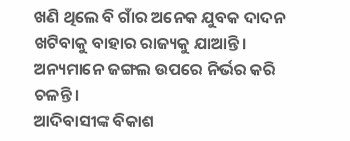ଖଣି ଥିଲେ ବି ଗାଁର ଅନେକ ଯୁବକ ଦାଦନ ଖଟିବାକୁ ବାହାର ରାଜ୍ୟକୁ ଯାଆନ୍ତି। ଅନ୍ୟମାନେ ଜଙ୍ଗଲ ଉପରେ ନିର୍ଭର କରି ଚଳନ୍ତି।
ଆଦିବାସୀଙ୍କ ବିକାଶ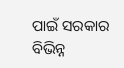ପାଇଁ ସରକାର ବିଭିନ୍ନ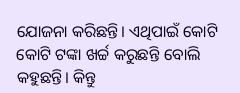ଯୋଜନା କରିଛନ୍ତି। ଏଥିପାଇଁ କୋଟି କୋଟି ଟଙ୍କା ଖର୍ଚ୍ଚ କରୁଛନ୍ତି ବୋଲି କହୁଛନ୍ତି। କିନ୍ତୁ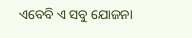ଏବେବି ଏ ସବୁ ଯୋଜନା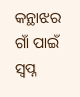କନ୍ଥାଝର ଗାଁ ପାଇଁ ସ୍ବପ୍ନ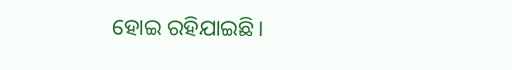ହୋଇ ରହିଯାଇଛି।